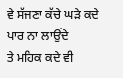ਵੇ ਸੱਜਣਾ ਕੱਚੇ ਘੜੇ ਕਦੇ ਪਾਰ ਨਾ ਲਾਉਂਦੇ
ਤੇ ਮਹਿਕ ਕਦੇ ਵੀ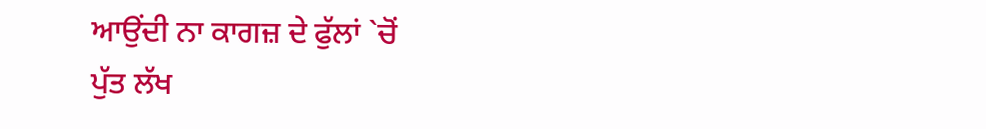ਆਉਂਦੀ ਨਾ ਕਾਗਜ਼ ਦੇ ਫੁੱਲਾਂ `ਚੋਂ
ਪੁੱਤ ਲੱਖ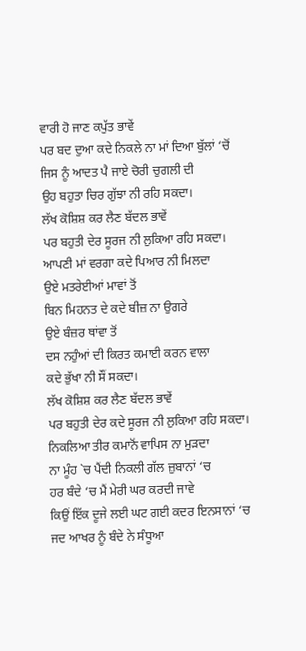ਵਾਰੀ ਹੋ ਜਾਣ ਕਪੁੱਤ ਭਾਵੇਂ
ਪਰ ਬਦ ਦੁਆ ਕਦੇ ਨਿਕਲੇ ਨਾ ਮਾਂ ਦਿਆ ਬੁੱਲਾਂ ‘ਚੋਂ
ਜਿਸ ਨੂੰ ਆਦਤ ਪੈ ਜਾਏ ਚੋਰੀ ਚੁਗਲੀ ਦੀ
ਉਹ ਬਹੁਤਾ ਚਿਰ ਗੁੱਝਾ ਨੀ ਰਹਿ ਸਕਦਾ।
ਲੱਖ ਕੋਸ਼ਿਸ਼ ਕਰ ਲੈਣ ਬੱਦਲ ਭਾਵੇਂ
ਪਰ ਬਹੁਤੀ ਦੇਰ ਸੂਰਜ ਨੀ ਲੁਕਿਆ ਰਹਿ ਸਕਦਾ।
ਆਪਣੀ ਮਾਂ ਵਰਗਾ ਕਦੇ ਪਿਆਰ ਨੀ ਮਿਲਦਾ
ਉਏ ਮਤਰੇਈਆਂ ਮਾਵਾਂ ਤੋਂ
ਬਿਨ ਮਿਹਨਤ ਦੇ ਕਦੇ ਬੀਜ਼ ਨਾ ਉਗਰੇ
ਉਏ ਬੰਜ਼ਰ ਥਾਂਵਾ ਤੋਂ
ਦਸ ਨਹੁੰਆਂ ਦੀ ਕਿਰਤ ਕਮਾਈ ਕਰਨ ਵਾਲਾ
ਕਦੇ ਭੁੱਖਾ ਨੀ ਸੌਂ ਸਕਦਾ।
ਲੱਖ ਕੋਸ਼ਿਸ਼ ਕਰ ਲੈਣ ਬੱਦਲ ਭਾਵੇਂ
ਪਰ ਬਹੁਤੀ ਦੇਰ ਕਦੇ ਸੂਰਜ ਨੀ ਲੁਕਿਆ ਰਹਿ ਸਕਦਾ।
ਨਿਕਲਿਆ ਤੀਰ ਕਮਾਨੋਂ ਵਾਪਿਸ ਨਾ ਮੁੜਦਾ
ਨਾ ਮੂੰਹ `ਚ ਪੈਂਦੀ ਨਿਕਲੀ ਗੱਲ ਜ਼ੁਬਾਨਾਂ ‘ਚ
ਹਰ ਬੰਦੇ ‘ਚ ਮੈਂ ਮੇਰੀ ਘਰ ਕਰਦੀ ਜਾਵੇ
ਕਿਉਂ ਇੱਕ ਦੂਜੇ ਲਈ ਘਟ ਗਈ ਕਦਰ ਇਨਸਾਨਾਂ ‘ਚ
ਜਦ ਆਖਰ ਨੂੰ ਬੰਦੇ ਨੇ ਸੰਧੂਆ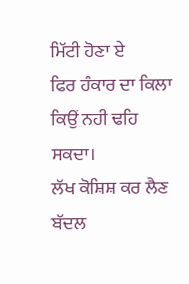ਮਿੱਟੀ ਹੋਣਾ ਏ
ਫਿਰ ਹੰਕਾਰ ਦਾ ਕਿਲਾ ਕਿਉਂ ਨਹੀ ਢਹਿ ਸਕਦਾ।
ਲੱਖ ਕੋਸ਼ਿਸ਼ ਕਰ ਲੈਣ ਬੱਦਲ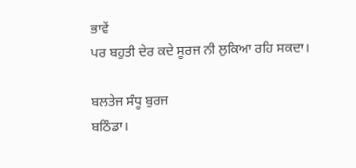ਭਾਵੇਂ
ਪਰ ਬਹੁਤੀ ਦੇਰ ਕਦੇ ਸੂਰਜ ਨੀ ਲੁਕਿਆ ਰਹਿ ਸਕਦਾ।

ਬਲਤੇਜ ਸੰਧੂ ਬੁਰਜ
ਬਠਿੰਡਾ।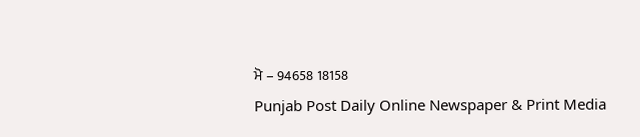ਮੋ – 94658 18158
Punjab Post Daily Online Newspaper & Print Media